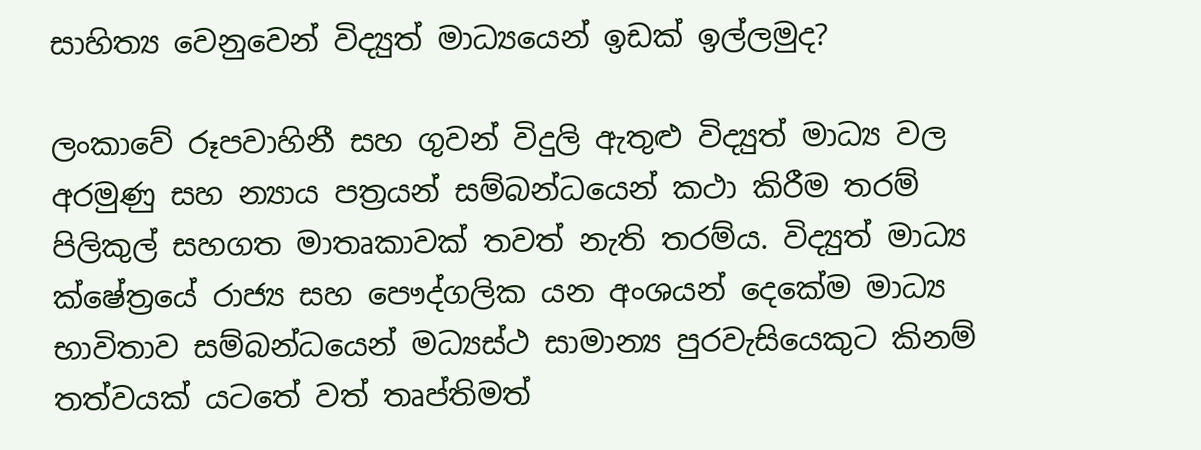සාහිත්‍ය වෙනුවෙන් විද්‍යුත් මාධ්‍යයෙන් ඉඩක් ඉල්ලමුද?

ලංකාවේ රූපවාහිනී සහ ගුවන් විදුලි ඇතුළු විද්‍යුත් මාධ්‍ය වල අරමුණු සහ න්‍යාය පත්‍රයන් සම්බන්ධයෙන් කථා කිරීම තරම් පිලිකුල් සහගත මාතෘකාවක් තවත් නැති තරම්ය. විද්‍යුත් මාධ්‍ය ක්ෂේත්‍රයේ රාජ්‍ය සහ පෞද්ගලික යන අංශයන් දෙකේම මාධ්‍ය භාවිතාව සම්බන්ධයෙන් මධ්‍යස්ථ සාමාන්‍ය පුරවැසියෙකුට කිනම් තත්වයක් යටතේ වත් තෘප්තිමත්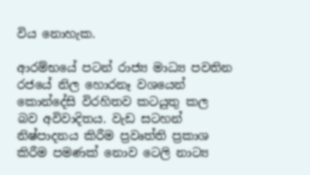විය නොහැක.

ආරම්භයේ පටන් රාජ්‍ය මාධ්‍ය පවතින රජයේ නිල හොරනෑ වශයෙන් කොන්දේසි විරහිතව කටයුතු කල බව අවිවාදිතය. වැඩ සටහන් නිෂ්පාදනය කිරීම ප්‍රවෘත්ති ප්‍රකාශ කිරීම පමණක් නොව ටෙලි නාට්‍ය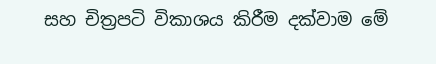සහ චිත්‍රපටි විකාශය කිරීම දක්වාම මේ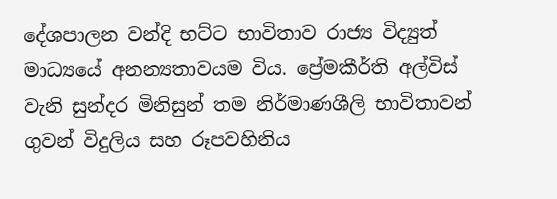දේශපාලන වන්දි භට්ට භාවිතාව රාජ්‍ය විද්‍යුත් මාධ්‍යයේ අනන්‍යතාවයම විය. ප්‍රේමකීර්ති අල්විස් වැනි සුන්දර මිනිසුන් තම නිර්මාණශීලි භාවිතාවන් ගුවන් විදුලිය සහ රූපවහිනිය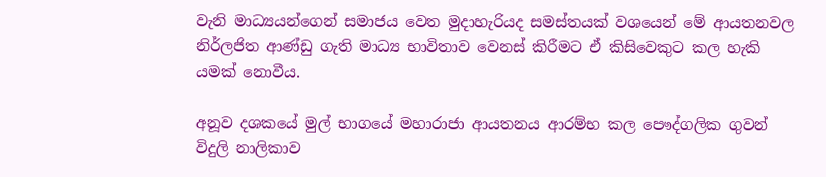වැනි මාධ්‍යයන්ගෙන් සමාජය වෙත මුදාහැරියද සමස්තයක් වශයෙන් මේ ආයතනවල නිර්ලජිත ආණ්ඩු ගැති මාධ්‍ය භාවිතාව වෙනස් කිරීමට ඒ කිසිවෙකුට කල හැකි යමක් නොවීය.

අනූව දශකයේ මුල් භාගයේ මහාරාජා ආයතනය ආරම්භ කල පෞද්ගලික ගුවන් විදුලි නාලිකාව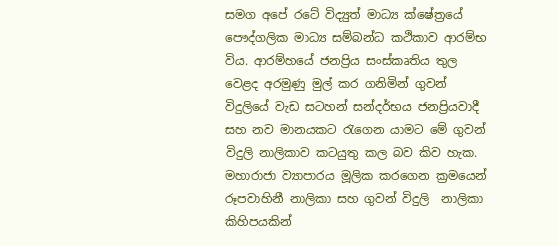සමග අපේ රටේ විද්‍යුත් මාධ්‍ය ක්ෂේත්‍රයේ පෞද්ගලික මාධ්‍ය සම්බන්ධ කථිකාව ආරම්භ විය. ආරම්හයේ ජනප්‍රිය සංස්කෘතිය තුල වෙළද අරමුණු මුල් කර ගනිමින් ගුවන් විදුලියේ වැඩ සටහන් සන්දර්භය ජනප්‍රියවාදී සහ නව මානයකට රැගෙන යාමට මේ ගුවන් විදුලි නාලිකාව කටයුතු කල බව කිව හැක. මහාරාජා ව්‍යාපාරය මූලික කරගෙන ක්‍රමයෙන් රූපවාහිනී නාලිකා සහ ගුවන් විදුලි  නාලිකා කිහිපයකින්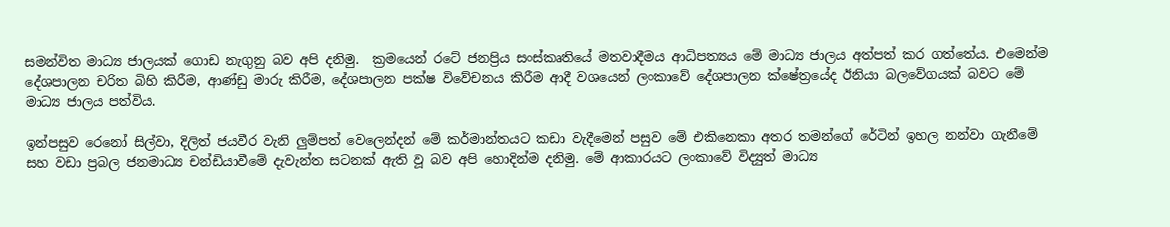සමන්විත මාධ්‍ය ජාලයක් ගොඩ නැගුනු බව අපි දනිමු.  ක්‍රමයෙන් රටේ ජනප්‍රිය සංස්කෘතියේ මතවාදීමය ආධිපත්‍යය මේ මාධ්‍ය ජාලය අත්පත් කර ගත්තේය. එමෙන්ම දේශපාලන චරිත බිහි කිරීම, ආණ්ඩු මාරු කිරීම, දේශපාලන පක්ෂ විවේචනය කිරීම ආදී වශයෙන් ලංකාවේ දේශපාලන ක්ෂේත්‍රයේද ඊනියා බලවේගයක් බවට මේ මාධ්‍ය ජාලය පත්විය.

ඉන්පසුව රෙනෝ සිල්වා, දිලිත් ජයවීර වැනි ලුම්පත් වෙලෙන්දන් මේ කර්මාන්තයට කඩා වැදීමෙන් පසුව මේ එකිනෙකා අතර තමන්ගේ රේටින් ඉහල නන්වා ගැනීමේ සහ වඩා ප්‍රබල ජනමාධ්‍ය චන්ඩියාවීමේ දැවැන්ත සටනක් ඇති වූ බව අපි හොදින්ම දනිමු. මේ ආකාරයට ලංකාවේ විද්‍යුත් මාධ්‍ය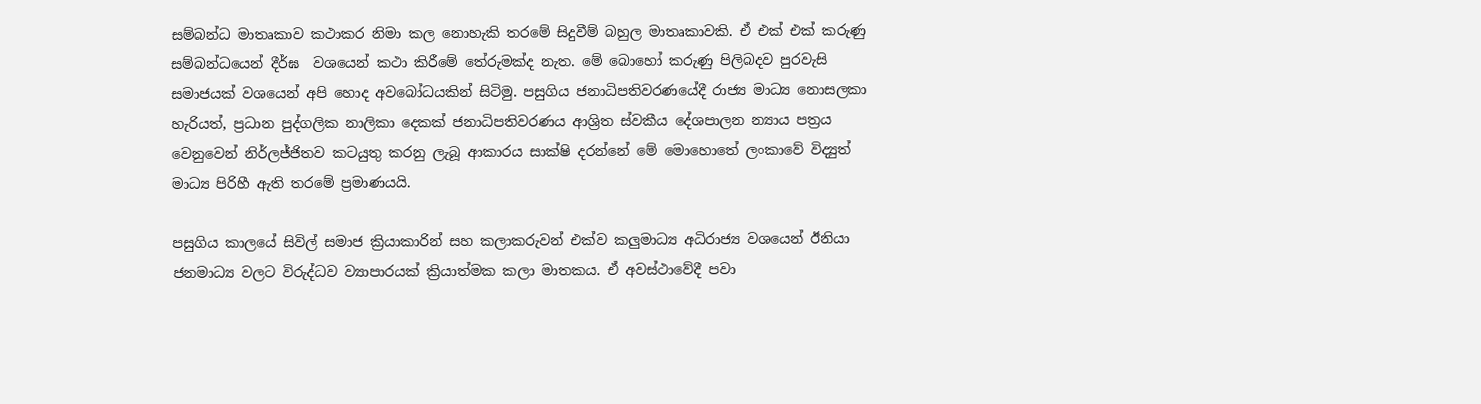සම්බන්ධ මාතෘකාව කථාකර නිමා කල නොහැකි තරමේ සිදුවීම් බහුල මාතෘකාවකි. ඒ එක් එක් කරුණු සම්බන්ධයෙන් දීර්ඝ  වශයෙන් කථා කිරීමේ තේරුමක්ද නැත. මේ බොහෝ කරුණු පිලිබදව පුරවැසි සමාජයක් වශයෙන් අපි හොද අවබෝධයකින් සිටිමු. පසුගිය ජනාධිපතිවරණයේදී රාජ්‍ය මාධ්‍ය නොසලකා හැරියත්, ප්‍රධාන පුද්ගලික නාලිකා දෙකක් ජනාධිපතිවරණය ආශ්‍රිත ස්වකීය දේශපාලන න්‍යාය පත්‍රය වෙනුවෙන් නිර්ලජ්ජිතව කටයුතු කරනු ලැබූ ආකාරය සාක්ෂි දරන්නේ මේ මොහොතේ ලංකාවේ විද්‍යුත් මාධ්‍ය පිරිහී ඇති තරමේ ප්‍රමාණයයි.

පසුගිය කාලයේ සිවිල් සමාජ ක්‍රියාකාරින් සහ කලාකරුවන් එක්ව කලුමාධ්‍ය අධිරාජ්‍ය වශයෙන් ඊනියා ජනමාධ්‍ය වලට විරුද්ධව ව්‍යාපාරයක් ක්‍රියාත්මක කලා මාතකය. ඒ අවස්ථාවේදී පවා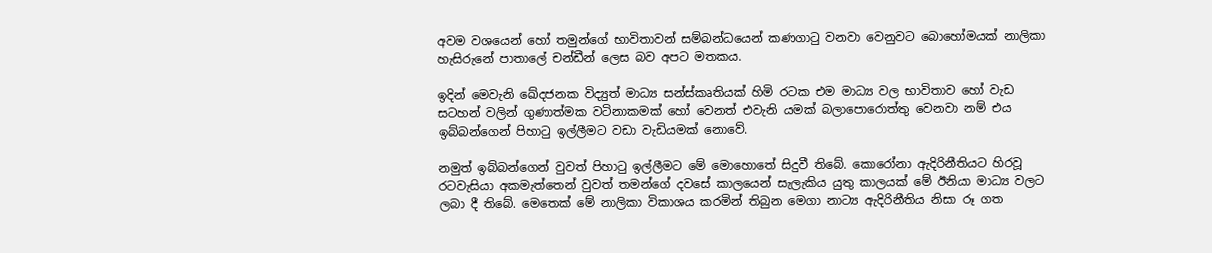අවම වශයෙන් හෝ තමුන්ගේ භාවිතාවන් සම්බන්ධයෙන් කණගාටු වනවා වෙනුවට බොහෝමයක් නාලිකා හැසිරුනේ පාතාලේ චන්ඩීන් ලෙස බව අපට මතකය.

ඉදින් මෙවැනි ඛේදජනක විද්‍යුත් මාධ්‍ය සන්ස්කෘතියක් හිමි රටක එම මාධ්‍ය වල භාවිතාව හෝ වැඩ සටහන් වලින් ගුණාත්මක වටිනාකමක් හෝ වෙනත් එවැනි යමක් බලාපොරොත්තු වෙනවා නම් එය ඉබ්බන්ගෙන් පිහාටු ඉල්ලීමට වඩා වැඩියමක් නොවේ.

නමුත් ඉබ්බන්ගෙන් වුවත් පිහාටු ඉල්ලීමට මේ මොහොතේ සිදුවී තිබේ. කොරෝනා ඇදිරිනීතියට හිරවූ රටවැසියා අකමැත්තෙන් වුවත් තමන්ගේ දවසේ කාලයෙන් සැලැකිය යුතු කාලයක් මේ ඊනියා මාධ්‍ය වලට ලබා දී තිබේ. මෙතෙක් මේ නාලිකා විකාශය කරමින් තිබුන මෙගා නාට්‍ය ඇදිරිනීතිය නිසා රූ ගත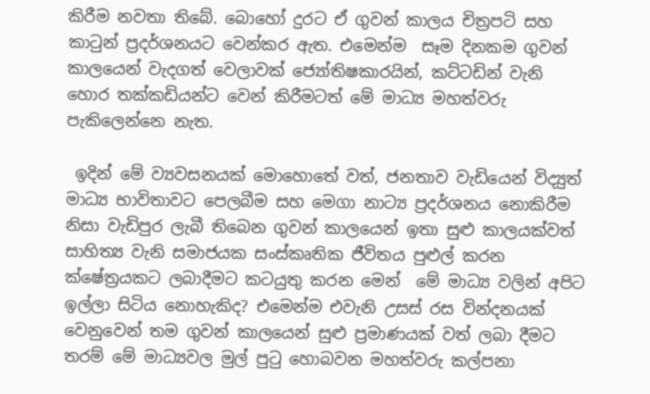කිරීම නවතා තිබේ. බොහෝ දුරට ඒ ගුවන් කාලය චිත්‍රපටි සහ කාටුන් ප්‍රදර්ශනයට වෙන්කර ඇත. එමෙන්ම  සෑම දිනකම ගුවන් කාලයෙන් වැදගත් වෙලාවක් ජ්‍යෝතිෂකාරයින්, කට්ටඩින් වැනි හොර තක්කඩියන්ට වෙන් කිරීමටත් මේ මාධ්‍ය මහත්වරු පැකිලෙන්නෙ නැත.

 ඉදින් මේ ව්‍යවසනයක් මොහොතේ වත්, ජනතාව වැඩියෙන් විද්‍යුත් මාධ්‍ය භාවිතාවට පෙලබීම සහ මෙගා නාට්‍ය ප්‍රදර්ශනය නොකිරීම නිසා වැඩිපුර ලැබී තිබෙන ගුවන් කාලයෙන් ඉතා සුළු කාලයක්වත් සාහිත්‍ය වැනි සමාජයක සංස්කෘතික ජීවිතය පුළුල් කරන ක්ෂේත්‍රයකට ලබාදීමට කටයුතු කරන මෙන්  මේ මාධ්‍ය වලින් අපිට ඉල්ලා සිටිය නොහැකිද? එමෙන්ම එවැනි උසස් රස වින්දනයක් වෙනුවෙන් තම ගුවන් කාලයෙන් සුළු ප්‍රමාණයක් වත් ලබා දීමට තරම් මේ මාධ්‍යවල මුල් පුටු හොබවන මහත්වරු කල්පනා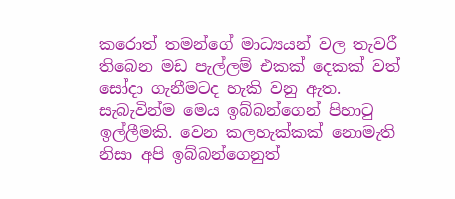කරොත් තමන්ගේ මාධ්‍යයන් වල තැවරී තිබෙන මඩ පැල්ලම් එකක් දෙකක් වත් සෝදා ගැනීමටද හැකි වනු ඇත. සැබැවින්ම මෙය ඉබ්බන්ගෙන් පිහාටු ඉල්ලීමකි. වෙන කලහැක්කක් නොමැති නිසා අපි ඉබ්බන්ගෙනුත්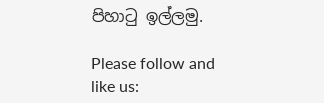පිහාටු ඉල්ලමු.

Please follow and like us: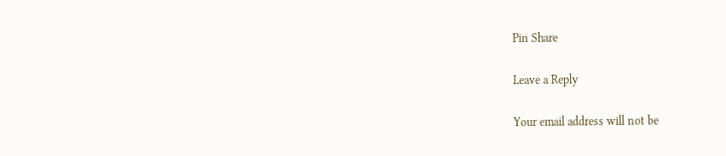Pin Share

Leave a Reply

Your email address will not be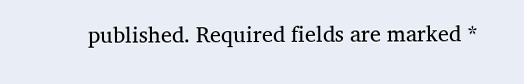published. Required fields are marked *